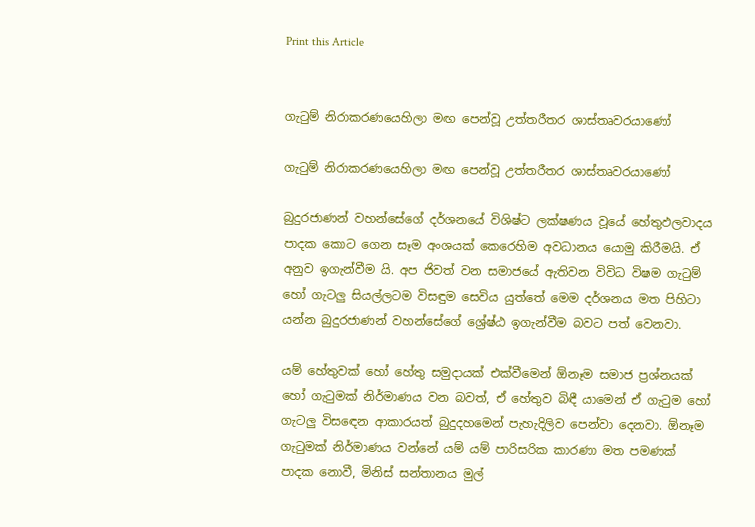Print this Article


ගැටුම් නිරාකරණයෙහිලා මඟ පෙන්වූ උත්තරීතර ශාස්තෘවරයාණෝ

ගැටුම් නිරාකරණයෙහිලා මඟ පෙන්වූ උත්තරීතර ශාස්තෘවරයාණෝ

බුදුරජාණන් වහන්සේගේ දර්ශනයේ විශිෂ්ට ලක්ෂණය වූයේ හේතුඵලවාදය පාදක කොට ගෙන සෑම අංශයක් කෙරෙහිම අවධානය යොමු කිරීමයි. ඒ අනුව ඉගැන්වීම යි. අප ජිවත් වන සමාජයේ ඇතිවන විවිධ විෂම ගැටුම් හෝ ගැටලු සියල්ලටම විසඳුම සෙවිය යුත්තේ මෙම දර්ශනය මත පිහිටා යන්න බුදුරජාණන් වහන්සේගේ ශ්‍රේෂ්ඨ ඉගැන්වීම බවට පත් වෙනවා.

යම් හේතුවක් හෝ හේතු සමුදායක් එක්වීමෙන් ඕනෑම සමාජ ප්‍රශ්නයක් හෝ ගැටුමක් නිර්මාණය වන බවත්, ඒ හේතුව බිඳී යාමෙන් ඒ ගැටුම හෝ ගැටලු විසඳෙන ආකාරයත් බුදුදහමෙන් පැහැදිලිව පෙන්වා දෙනවා. ඕනෑම ගැටුමක් නිර්මාණය වන්නේ යම් යම් පාරිසරික කාරණා මත පමණක් පාදක නොවී, මිනිස් සන්තානය මුල්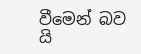වීමෙන් බව යි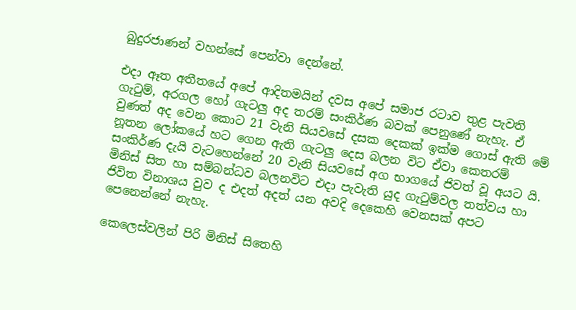බුදුරජාණන් වහන්සේ පෙන්වා දෙන්නේ.

එදා ඈත අතීතයේ අපේ ආදිතමයින් දවස අපේ සමාජ රටාව තුළ පැවති ගැටුම්, අරගල හෝ ගැටලු අද තරම් සංකිර්ණ බවක් පෙනුණේ නැහැ. ඒ වුණත් අද වෙන කොට 21 වැනි සියවසේ දසක දෙකක් ඉක්ම ගොස් ඇති මේ නූතන ලෝකයේ හට ගෙන ඇති ගැටලු දෙස බලන විට ඒවා කෙතරම් සංකිර්ණ දැයි වැටහෙන්නේ 20 වැනි සියවසේ අග භාගයේ ජිවත් වූ අයට යි. මිනිස් සිත හා සම්බන්ධව බලනවිට එදා පැවැති යුද ගැටුම්වල තත්වය හා ජිවිත විනාශය වුව ද එදත් අදත් යන අවදි දෙකෙහි වෙනසක් අපට පෙනෙන්නේ නැහැ.

කෙලෙස්වලින් පිරි මිනිස් සිතෙහි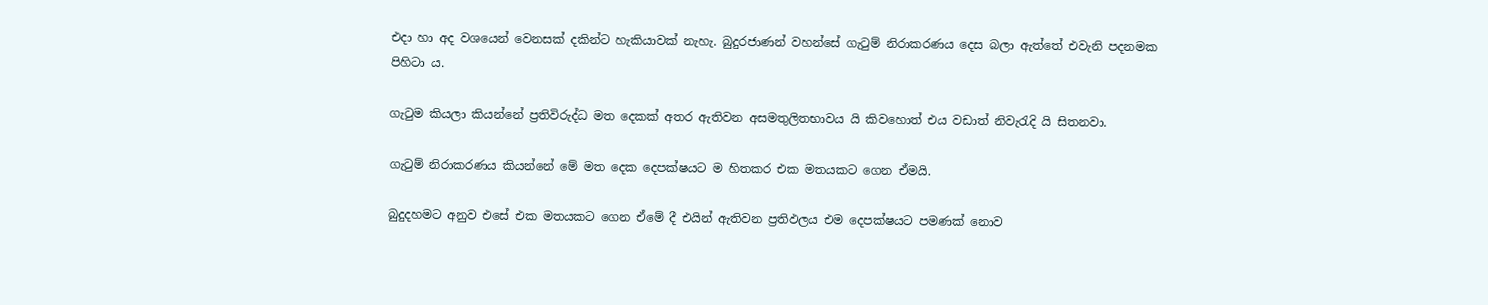එදා හා අද වශයෙන් වෙනසක් දකින්ට හැකියාවක් නැහැ. බුදුරජාණන් වහන්සේ ගැටුම් නිරාකරණය දෙස බලා ඇත්තේ එවැනි පදනමක පිහිටා ය.

ගැටුම කියලා කියන්නේ ප්‍රතිවිරුද්ධ මත දෙකක් අතර ඇතිවන අසමතුලිතභාවය යි කිවහොත් එය වඩාත් නිවැරැදි යි සිතනවා.

ගැටුම් නිරාකරණය කියන්නේ මේ මත දෙක දෙපක්ෂයට ම හිතකර එක මතයකට ගෙන ඒමයි.

බුදුදහමට අනුව එසේ එක මතයකට ගෙන ඒමේ දී එයින් ඇතිවන ප්‍රතිඵලය එම දෙපක්ෂයට පමණක් නොව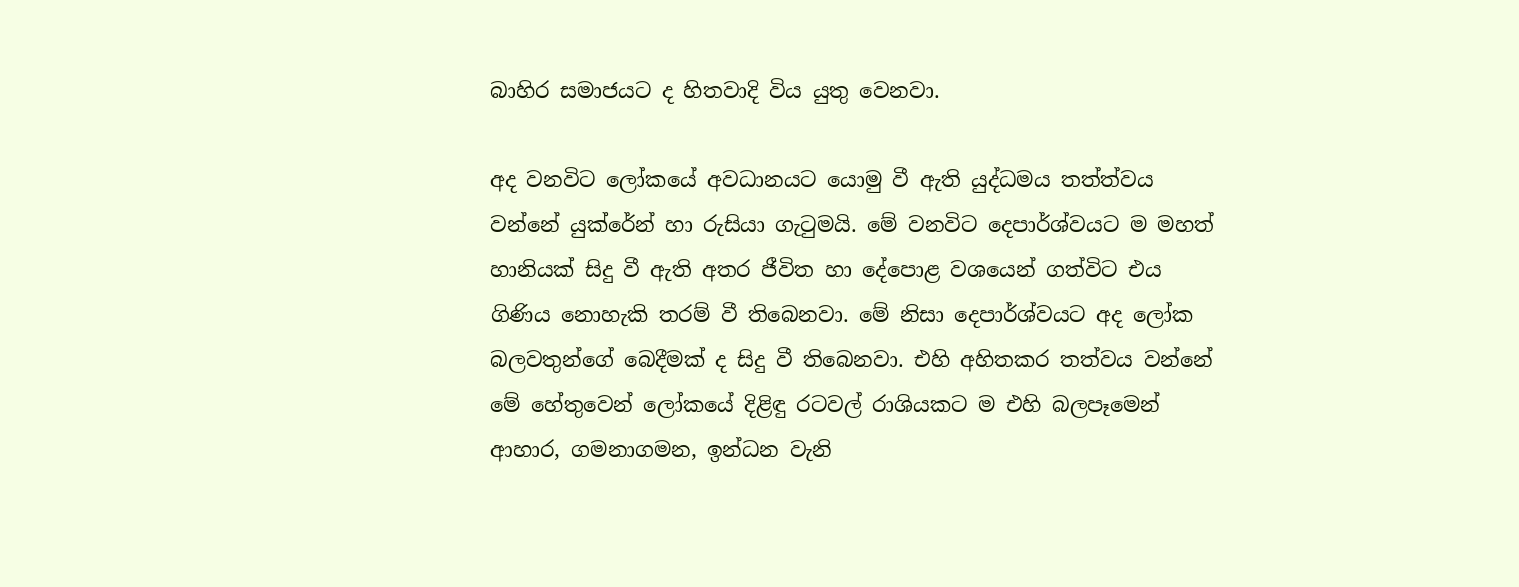බාහිර සමාජයට ද හිතවාදි විය යුතු වෙනවා.

අද වනවිට ලෝකයේ අවධානයට යොමු වී ඇති යුද්ධමය තත්ත්වය වන්නේ යුක්රේන් හා රුසියා ගැටුමයි. මේ වනවිට දෙපාර්ශ්වයට ම මහත් හානියක් සිදු වී ඇති අතර ජීවිත හා දේපොළ වශයෙන් ගත්විට එය ගිණිය නොහැකි තරම් වී තිබෙනවා. මේ නිසා දෙපාර්ශ්වයට අද ලෝක බලවතුන්ගේ බෙදීමක් ද සිදු වී තිබෙනවා. එහි අහිතකර තත්වය වන්නේ මේ හේතුවෙන් ලෝකයේ දිළිඳු රටවල් රාශියකට ම එහි බලපෑමෙන් ආහාර, ගමනාගමන, ඉන්ධන වැනි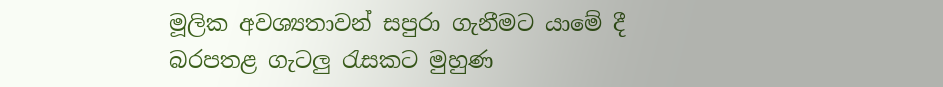මූලික අවශ්‍යතාවන් සපුරා ගැනීමට යාමේ දී බරපතළ ගැටලු රැසකට මුහුණ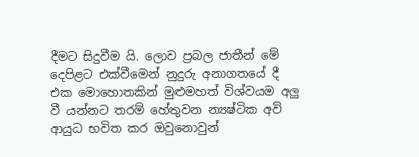දීමට සිදුවීම යි. ලොව ප්‍රබල ජාතීන් මේ දෙපිළට එක්වීමෙන් නුදුරු අනාගතයේ දී එක මොහොතකින් මුළුමහත් විශ්වයම අලු වී යන්නට තරම් හේතුවන න්‍යෂ්ටික අවි ආයුධ භවිත කර ඔවුනොවුන්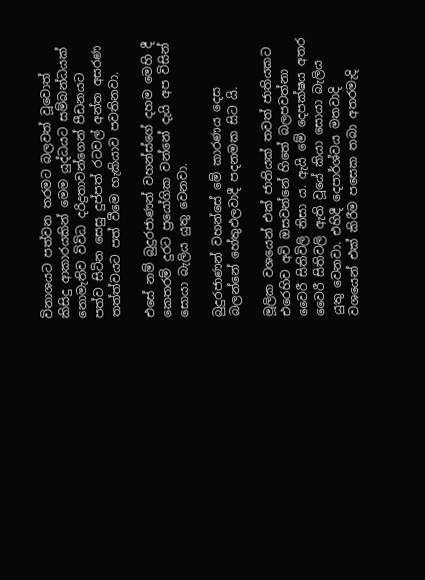විනාශයට පත්වන තරමට බලවත් වූවොත් කිසිදු ආකාරයකින් මෙම යුද්ධයට සම්බන්ධයක් නොමැතිව විවිධ දරිද්‍රතාවන්ගෙන් පීඩනයට පත්ව සිටින සෙසු දුප්පත් රටවල් අන්ත අසරණ තත්ත්වයට පත් වීමෙ හැකියාව පවතිනවා.

එසේ නම් බුදුරජාණන් වහන්ස්ගේ දහම මෙහි දී කෙතරම් දුරට ප්‍රයෝගික වන්නේ දැයි අප විසින් සොයා බැලිය යුතු වෙනවා.

බුදුරජාණන් වහන්සේ මේ කාරණය දෙස බලන්නේ හේතුඵලවාදී පදනමක සිට යි.

මූලික වශයෙන් එක් ජාතියක් තවත් ජාතියකට එරෙහිව අවි ඔසවන්නේ හිතේ බලපවත්නා වෛරී සිතිවිලි නිසා ය. ඇයි මේ දෙපක්ෂය අතර වෛරී සිතිවලි ඇති වූයේ කියා සොයා බැලිය යුතු වෙනවා. එහිදී දෙපාර්ශ්වය මතවාදි වශයෙන් එක් කිරීම පසෙක තබා අතරමැදි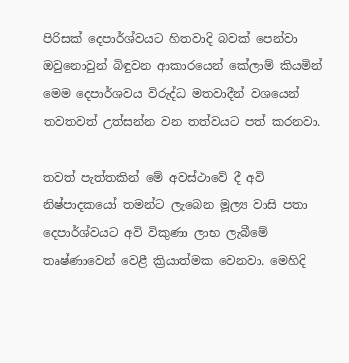පිරිසක් දෙපාර්ශ්වයට හිතවාදි බවක් පෙන්වා ඔවුනොවුන් බිඳුවන ආකාරයෙන් කේලාම් කියමින් මෙම දෙපාර්ශවය විරුද්ධ මතවාදීන් වශයෙන් තවතවත් උත්සන්න වන තත්වයට පත් කරනවා.

තවත් පැත්තකින් මේ අවස්ථාවේ දී අවි නිෂ්පාදකයෝ තමන්ට ලැබෙන මූල්‍ය වාසි පතා දෙපාර්ශ්වයට අවි විකුණා ලාභ ලැබීමේ තෘෂ්ණාවෙන් වෙළී ක්‍රියාත්මක වෙනවා. මෙහිදි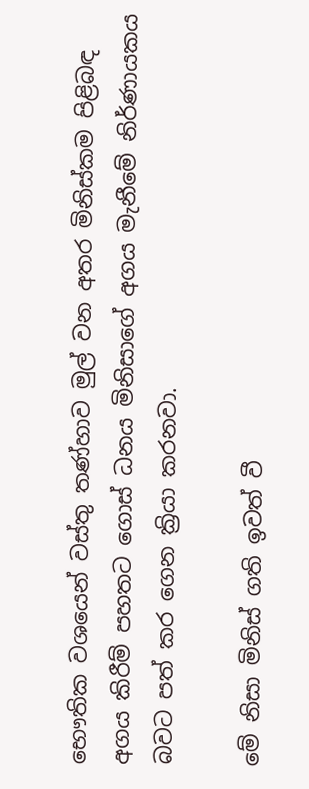භෞතික වශයෙන් වස්තු තණ්හාව මුල් වන අතර මිනිස්කම පිළිබඳ අගය කිරීම් පහතට ගොස් ධනය මිනිසාගේ අගය මැනීමේ නිර්ණායකය බවට පත් කර ගෙන ක්‍රියා කරනවා.

මේ නිසා මිනිස් ගති ඉවත් වී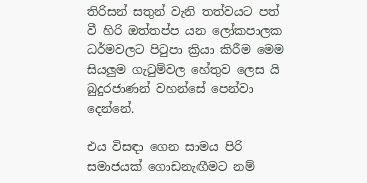තිරිසන් සතුන් වැනි තත්වයට පත් වී හිරි ඔත්තප්ප යන ලෝකපාලක ධර්මවලට පිටුපා ක්‍රියා කිරීම මෙම සියලුම ගැටුම්වල හේතුව ලෙස යි බුදුරජාණන් වහන්සේ පෙන්වා දෙන්නේ.

එය විසඳා ගෙන සාමය පිරි සමාජයක් ගොඩනැඟීමට නම්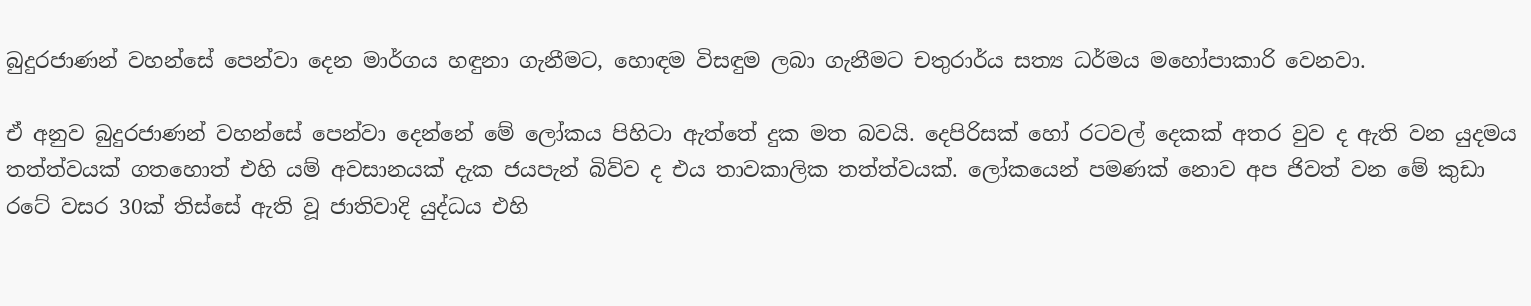බුදුරජාණන් වහන්සේ පෙන්වා දෙන මාර්ගය හඳුනා ගැනීමට, හොඳම විසඳුම ලබා ගැනීමට චතුරාර්ය සත්‍ය ධර්මය මහෝපාකාරි වෙනවා.

ඒ අනුව බුදුරජාණන් වහන්සේ පෙන්වා දෙන්නේ මේ ලෝකය පිහිටා ඇත්තේ දුක මත බවයි. දෙපිරිසක් හෝ රටවල් දෙකක් අතර වුව ද ඇති වන යුදමය තත්ත්වයක් ගතහොත් එහි යම් අවසානයක් දැක ජයපැන් බිව්ව ද එය තාවකාලික තත්ත්වයක්. ලෝකයෙන් පමණක් නොව අප ජිවත් වන මේ කුඩා රටේ වසර 30ක් තිස්සේ ඇති වූ ජාතිවාදි යුද්ධය එහි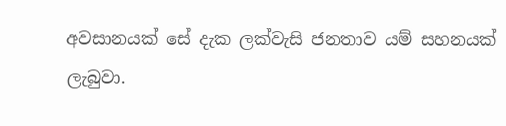අවසානයක් සේ දැක ලක්වැසි ජනතාව යම් සහනයක් ලැබුවා.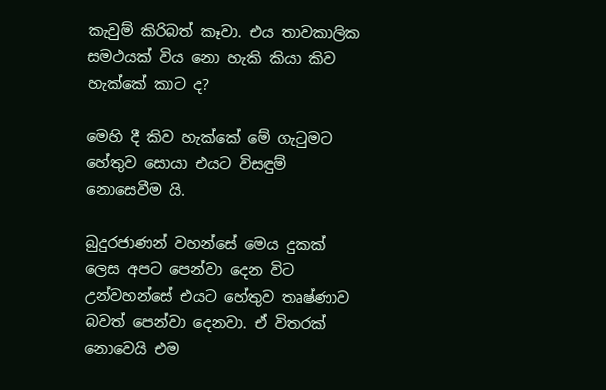කැවුම් කිරිබත් කෑවා. එය තාවකාලික සමථයක් විය නො හැකි කියා කිව හැක්කේ කාට ද?

මෙහි දී කිව හැක්කේ මේ ගැටුමට හේතුව සොයා එයට විසඳුම් නොසෙවීම යි.

බුදුරජාණන් වහන්සේ මෙය දුකක් ලෙස අපට පෙන්වා දෙන විට උන්වහන්සේ එයට හේතුව තෘෂ්ණාව බවත් පෙන්වා දෙනවා. ඒ විතරක් නොවෙයි එම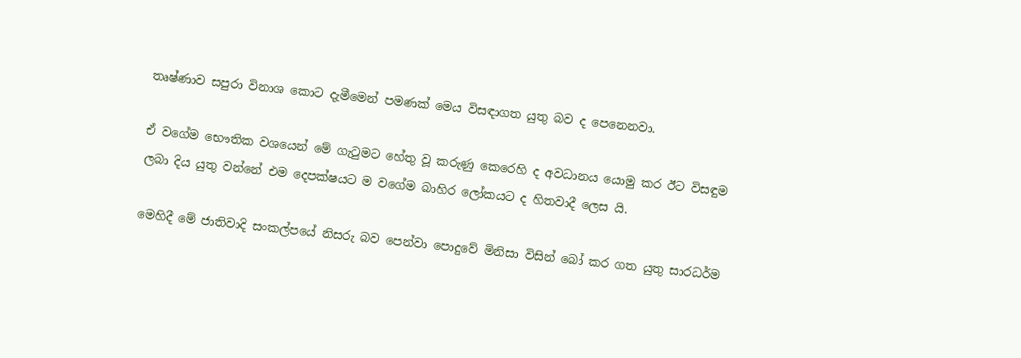තෘෂ්ණාව සපුරා විනාශ කොට දැමීමෙන් පමණක් මෙය විසඳාගත යුතු බව ද පෙනෙනවා.

ඒ වගේම භෞතික වශයෙන් මේ ගැටුමට හේතු වූ කරුණු කෙරෙහි ද අවධානය යොමු කර ඊට විසඳුම ලබා දිය යුතු වන්නේ එම දෙපක්ෂයට ම වගේම බාහිර ලෝකයට ද හිතවාදී ලෙස යි.

මෙහිදී මේ ජාතිවාදි සංකල්පයේ නිසරු බව පෙන්වා පොදුවේ මිනිසා විසින් බෝ කර ගත යුතු සාරධර්ම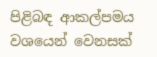පිළිබඳ ආකල්පමය වශයෙන් වෙනසක්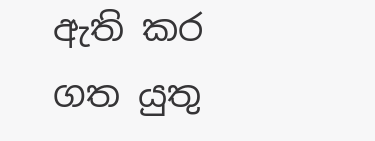ඇති කර ගත යුතු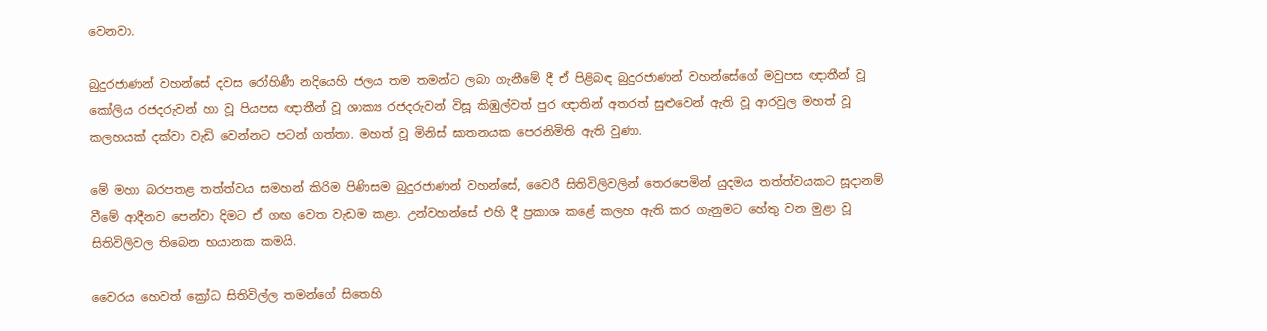වෙනවා.

බුදුරජාණන් වහන්සේ දවස රෝහිණී නදියෙහි ජලය තම තමන්ට ලබා ගැනීමේ දී ඒ පිළිබඳ බුදුරජාණන් වහන්සේගේ මවුපස ඥාතීන් වූ කෝලිය රජදරුවන් හා වූ පියපස ඥාතීන් වූ ශාක්‍ය රජදරුවන් විසූ කිඹුල්වත් පුර ඥාතින් අතරත් සුළුවෙන් ඇති වූ ආරවුල මහත් වූ කලහයක් දක්වා වැඩි වෙන්නට පටන් ගත්තා. මහත් වූ මිනිස් ඝාතනයක පෙරනිමිති ඇති වුණා.

මේ මහා බරපතළ තත්ත්වය සමහන් කිරිම පිණිසම බුදුරජාණන් වහන්සේ, වෛරී සිතිවිලිවලින් තෙරපෙමින් යුදමය තත්ත්වයකට සූදානම් වීමේ ආදීනව පෙන්වා දිමට ඒ ගඟ වෙත වැඩම කළා. උන්වහන්සේ එහි දී ප්‍රකාශ කළේ කලහ ඇති කර ගැනුමට හේතු වන මුළා වූ සිතිවිලිවල තිබෙන භයානක කමයි.

වෛරය හෙවත් ක්‍රෝධ සිතිවිල්ල තමන්ගේ සිතෙහි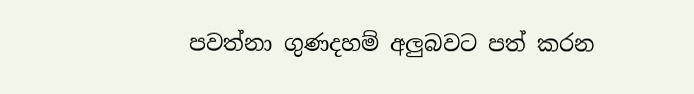පවත්නා ගුණදහම් අලුබවට පත් කරන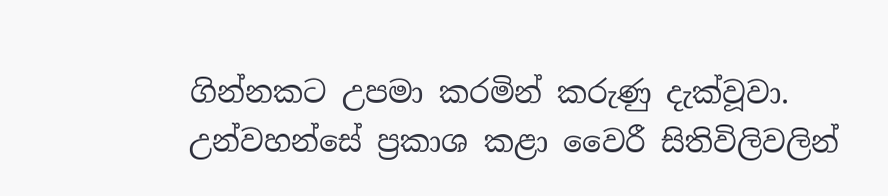ගින්නකට උපමා කරමින් කරුණු දැක්වූවා. උන්වහන්සේ ප්‍රකාශ කළා වෛරී සිතිවිලිවලින්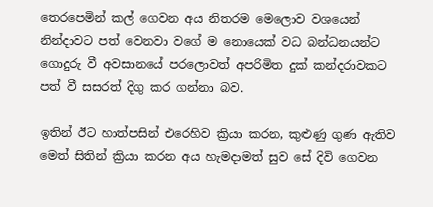තෙරපෙමින් කල් ගෙවන අය නිතරම මෙලොව වශයෙන් නින්දාවට පත් වෙනවා වගේ ම නොයෙක් වධ බන්ධනයන්ට ගොදුරු වී අවසානයේ පරලොවත් අපරිමිත දුක් කන්දරාවකට පත් වී සසරත් දිගු කර ගන්නා බව.

ඉතින් ඊට හාත්පසින් එරෙහිව ක්‍රියා කරන, කුළුණු ගුණ ඇතිව මෙත් සිතින් ක්‍රියා කරන අය හැමදාමත් සුව සේ දිවි ගෙවන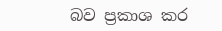බව ප්‍රකාශ කර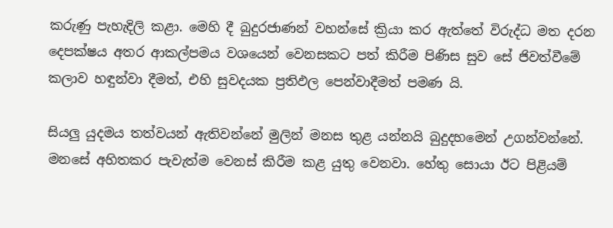කරුණු පැහැදිලි කළා. මෙහි දී බුදුරජාණන් වහන්සේ ක්‍රියා කර ඇත්තේ විරුද්ධ මත දරන දෙපක්ෂය අතර ආකල්පමය වශයෙන් වෙනසකට පත් කිරීම පිණිස සුව සේ ජිවත්වීමේ කලාව හඳුන්වා දීමත්, එහි සුවදයක ප්‍රතිඵල පෙන්වාදීමත් පමණ යි.

සියලු යුදමය තත්වයන් ඇතිවන්නේ මුලින් මනස තුළ යන්නයි බුදුදහමෙන් උගන්වන්නේ. මනසේ අහිතකර පැවැත්ම වෙනස් කිරීම කළ යුතු වෙනවා. හේතු සොයා ඊට පිළියම්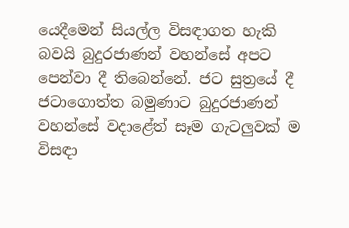යෙදීමෙන් සියල්ල විසඳාගත හැකි බවයි බුදුරජාණන් වහන්සේ අපට පෙන්වා දී තිබෙන්නේ. ජට සුත්‍රයේ දී ජටාගොත්ත බමුණාට බුදුරජාණන් වහන්සේ වදාළේත් සෑම ගැටලුවක් ම විසඳා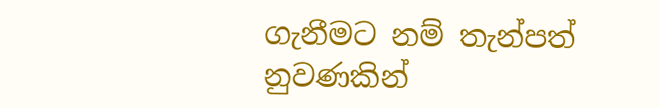ගැනීමට නම් තැන්පත් නුවණකින්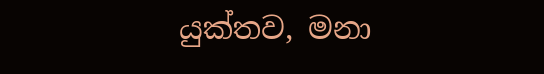යුක්තව, මනා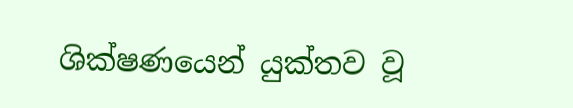ශික්ෂණයෙන් යුක්තව වූ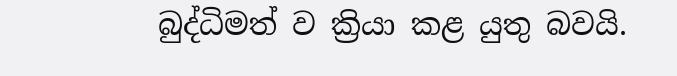බුද්ධිමත් ව ක්‍රියා කළ යුතු බවයි.